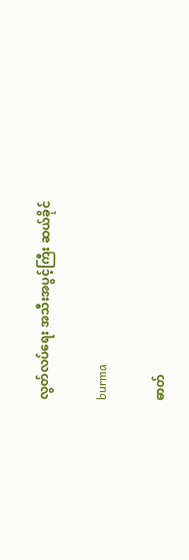လွတ်လပ်ရေး အသီးအပွင့်ကြီး ဆယ်ခိုင်

burma

ဓာတ်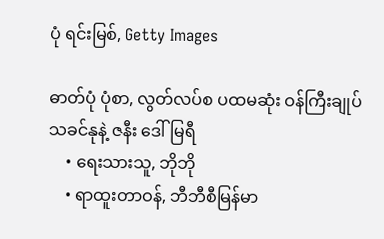ပုံ ရင်းမြစ်, Getty Images

ဓာတ်ပုံ ပုံစာ, လွတ်လပ်စ ပထမဆုံး ဝန်ကြီးချုပ် သခင်နုနဲ့ ဇနီး ဒေါ်မြရီ
    • ရေးသားသူ, ဘိုဘို
    • ရာထူးတာဝန်, ဘီဘီစီမြန်မာ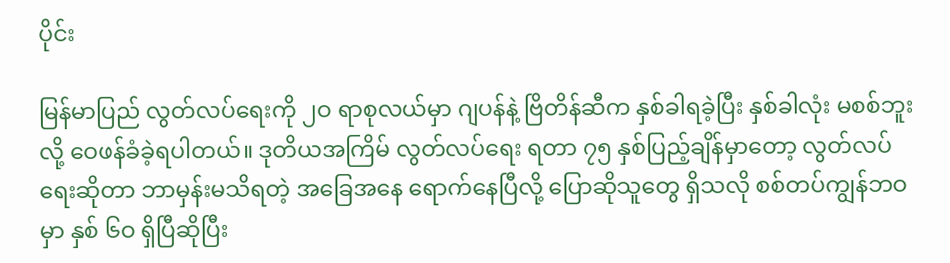ပိုင်း

မြန်မာပြည် လွတ်လပ်ရေးကို ၂ဝ ရာစုလယ်မှာ ဂျပန်နဲ့ ဗြိတိန်ဆီက နှစ်ခါရခဲ့ပြီး နှစ်ခါလုံး မစစ်ဘူးလို့ ဝေဖန်ခံခဲ့ရပါတယ်။ ဒုတိယအကြိမ် လွတ်လပ်ရေး ရတာ ၇၅ နှစ်ပြည့်ချိန်မှာတော့ လွတ်လပ်ရေးဆိုတာ ဘာမှန်းမသိရတဲ့ အခြေအနေ ရောက်နေပြီလို့ ပြောဆိုသူတွေ ရှိသလို စစ်တပ်ကျွန်ဘဝမှာ နှစ် ၆ဝ ရှိပြီဆိုပြီး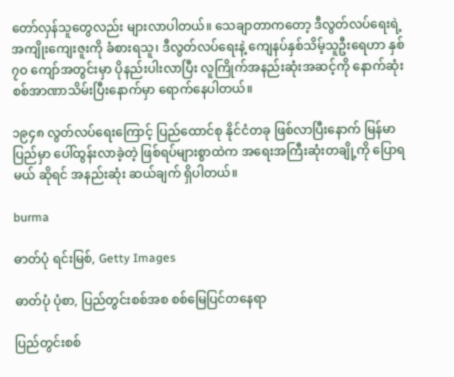တော်လှန်သူတွေလည်း များလာပါတယ်။ သေချာတာကတော့ ဒီလွတ်လပ်ရေးရဲ့ အကျိုးကျေးဇူးကို ခံစားရသူ၊ ဒီလွတ်လပ်ရေးနဲ့ ကျေနပ်နှစ်သိမ့်သူဦးရေဟာ နှစ် ၇ဝ ကျော်အတွင်းမှာ ပိုနည်းပါးလာပြီး လူကြိုက်အနည်းဆုံးအဆင့်ကို နောက်ဆုံး စစ်အာဏာသိမ်းပြီးနောက်မှာ ရောက်နေပါတယ်။

၁၉၄၈ လွတ်လပ်ရေးကြောင့် ပြည်ထောင်စု နိုင်ငံတခု ဖြစ်လာပြီးနောက် မြန်မာပြည်မှာ ပေါ်ထွန်းလာခဲ့တဲ့ ဖြစ်ရပ်များစွာထဲက အရေးအကြီးဆုံးတချို့ကို ပြောရမယ် ဆိုရင် အနည်းဆုံး ဆယ်ချက် ရှိပါတယ်။

burma

ဓာတ်ပုံ ရင်းမြစ်, Getty Images

ဓာတ်ပုံ ပုံစာ, ပြည်တွင်းစစ်အစ စစ်မြေပြင်တနေရာ

ပြည်တွင်းစစ်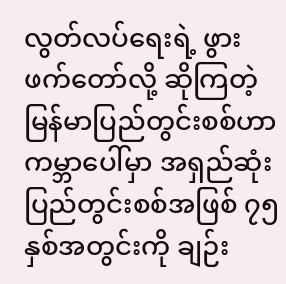လွတ်လပ်ရေးရဲ့ ဖွားဖက်တော်လို့ ဆိုကြတဲ့ မြန်မာပြည်တွင်းစစ်ဟာ ကမ္ဘာပေါ်မှာ အရှည်ဆုံး ပြည်တွင်းစစ်အဖြစ် ၇၅ နှစ်အတွင်းကို ချဉ်း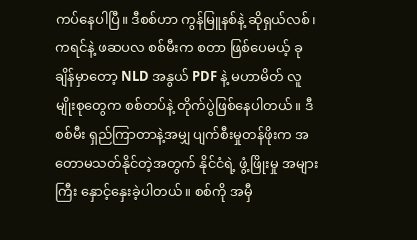ကပ်နေပါပြီ။ ဒီစစ်ဟာ ကွန်မြူနစ်နဲ့ ဆိုရှယ်လစ်၊ ကရင်နဲ့ ဖဆပလ စစ်မီးက စတာ ဖြစ်ပေမယ့် ခုချိန်မှာတော့ NLD အနွယ် PDF နဲ့ မဟာမိတ် လူမျိုးစုတွေက စစ်တပ်နဲ့ တိုက်ပွဲဖြစ်နေပါတယ်။ ဒီစစ်မီး ရှည်ကြာတာနဲ့အမျှ ပျက်စီးမှုတန်ဖိုးက အတောမသတ်နိုင်တဲ့အတွက် နိုင်ငံရဲ့ ဖွံ့ဖြိုးမှု အများကြီး နှောင့်နှေးခဲ့ပါတယ်။ စစ်ကို အမှီ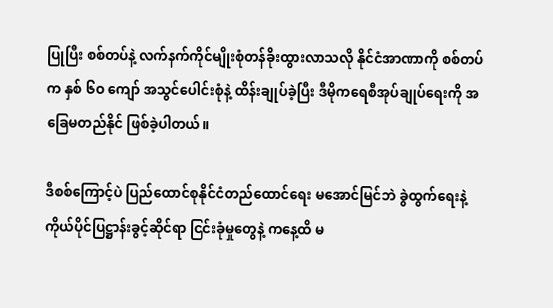ပြုပြီး စစ်တပ်နဲ့ လက်နက်ကိုင်မျိုးစုံတန်ခိုးထွားလာသလို နိုင်ငံအာဏာကို စစ်တပ်က နှစ် ၆ဝ ကျော် အသွင်ပေါင်းစုံနဲ့ ထိန်းချုပ်ခဲ့ပြီး ဒီမိုကရေစီအုပ်ချုပ်ရေးကို အခြေမတည်နိုင် ဖြစ်ခဲ့ပါတယ်။

ဒီစစ်ကြောင့်ပဲ ပြည်ထောင်စုနိုင်ငံတည်ထောင်ရေး မအောင်မြင်ဘဲ ခွဲထွက်ရေးနဲ့ ကိုယ်ပိုင်ပြဋ္ဌာန်းခွင့်ဆိုင်ရာ ငြင်းခုံမှုတွေနဲ့ ကနေ့ထိ မ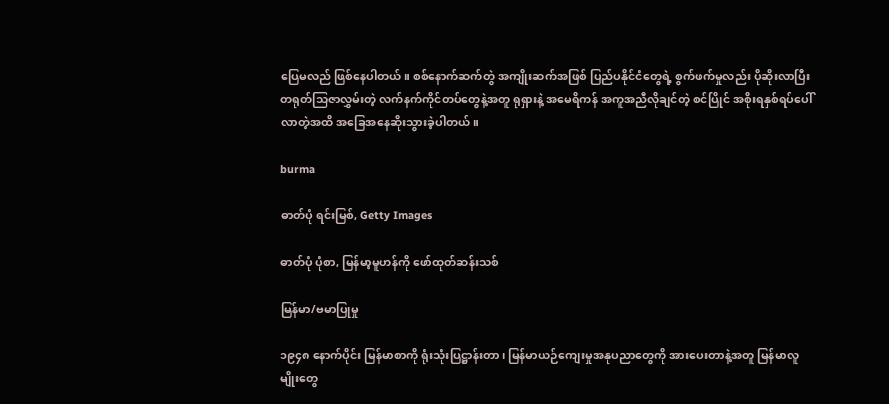ပြေမလည် ဖြစ်နေပါတယ်။ စစ်နောက်ဆက်တွဲ အကျိုးဆက်အဖြစ် ပြည်ပနိုင်ငံတွေရဲ့ စွက်ဖက်မှုလည်း ပိုဆိုးလာပြီး တရုတ်သြဇာလွှမ်းတဲ့ လက်နက်ကိုင်တပ်တွေနဲ့အတူ ရုရှားနဲ့ အမေရိကန် အကူအညီလိုချင်တဲ့ စင်ပြိုင် အစိုးရနှစ်ရပ်ပေါ်လာတဲ့အထိ အခြေအနေဆိုးသွားခဲ့ပါတယ်။

burma

ဓာတ်ပုံ ရင်းမြစ်, Getty Images

ဓာတ်ပုံ ပုံစာ, မြန်မာ့မူဟန်ကို ဖော်ထုတ်ဆန်းသစ်

မြန်မာ/ဗမာပြုမှု

၁၉၄၈ နောက်ပိုင်း မြန်မာစာကို ရုံးသုံးပြဋ္ဌာန်းတာ၊ မြန်မာယဉ်ကျေးမှုအနုပညာတွေကို အားပေးတာနဲ့အတူ မြန်မာလူမျိုးတွေ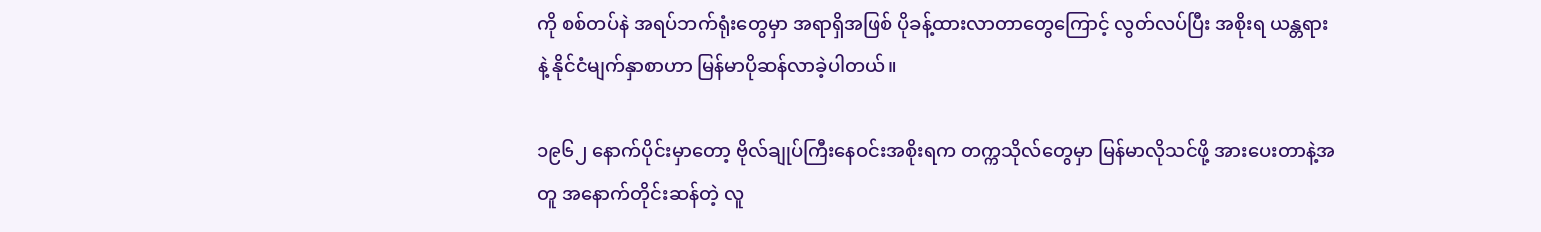ကို စစ်တပ်နဲ အရပ်ဘက်ရုံးတွေမှာ အရာရှိအဖြစ် ပိုခန့်ထားလာတာတွေကြောင့် လွတ်လပ်ပြီး အစိုးရ ယန္တရားနဲ့ နိုင်ငံမျက်နှာစာဟာ မြန်မာပိုဆန်လာခဲ့ပါတယ်။

၁၉၆၂ နောက်ပိုင်းမှာတော့ ဗိုလ်ချုပ်ကြီးနေဝင်းအစိုးရက တက္ကသိုလ်တွေမှာ မြန်မာလိုသင်ဖို့ အားပေးတာနဲ့အတူ အနောက်တိုင်းဆန်တဲ့ လူ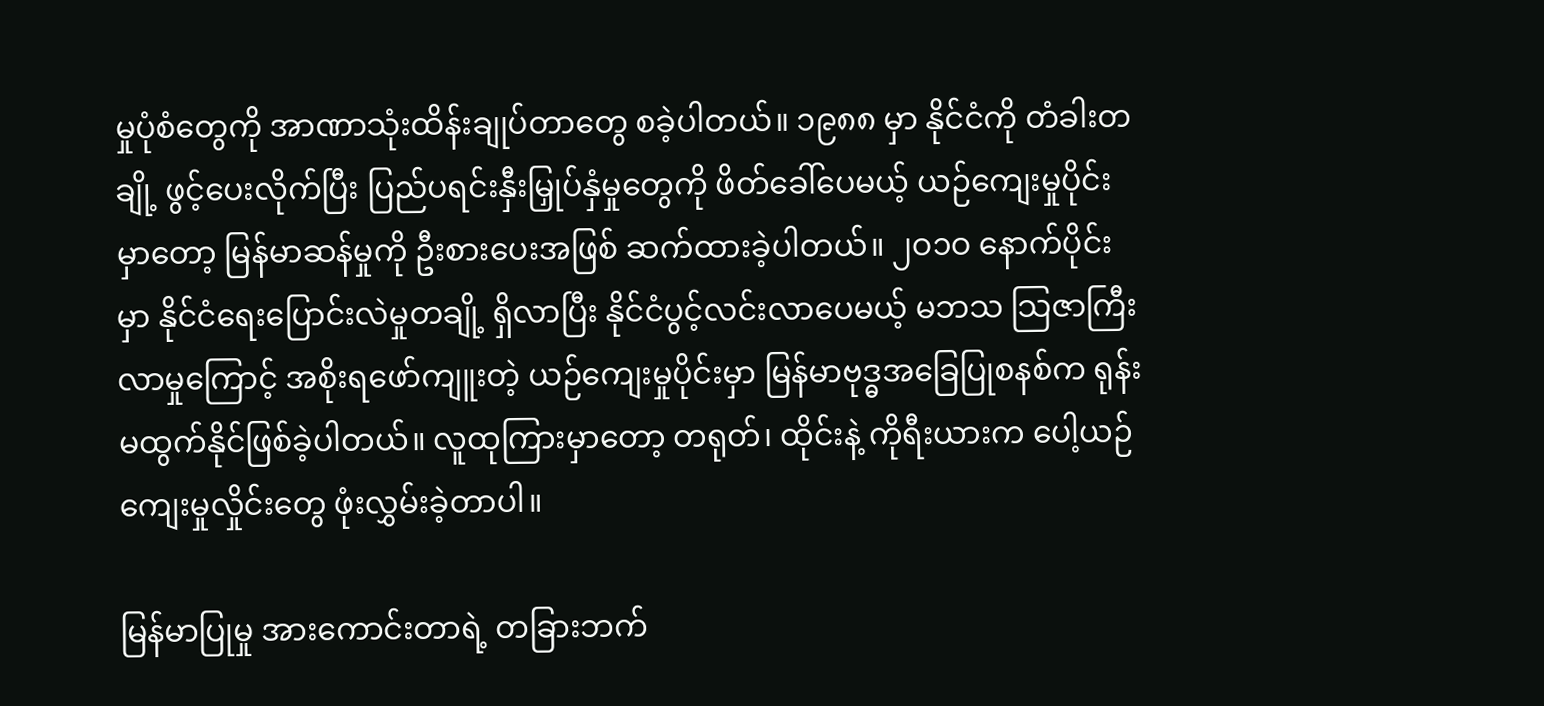မှုပုံစံတွေကို အာဏာသုံးထိန်းချုပ်တာတွေ စခဲ့ပါတယ်။ ၁၉၈၈ မှာ နိုင်ငံကို တံခါးတချို့ ဖွင့်ပေးလိုက်ပြီး ပြည်ပရင်းနှီးမြှုပ်နှံမှုတွေကို ဖိတ်ခေါ်ပေမယ့် ယဉ်ကျေးမှုပိုင်းမှာတော့ မြန်မာဆန်မှုကို ဦးစားပေးအဖြစ် ဆက်ထားခဲ့ပါတယ်။ ၂ဝ၁ဝ နောက်ပိုင်းမှာ နိုင်ငံရေးပြောင်းလဲမှုတချို့ ရှိလာပြီး နိုင်ငံပွင့်လင်းလာပေမယ့် မဘသ သြဇာကြီးလာမှုကြောင့် အစိုးရဖော်ကျူးတဲ့ ယဉ်ကျေးမှုပိုင်းမှာ မြန်မာဗုဒ္ဓအခြေပြုစနစ်က ရုန်းမထွက်နိုင်ဖြစ်ခဲ့ပါတယ်။ လူထုကြားမှာတော့ တရုတ်၊ ထိုင်းနဲ့ ကိုရီးယားက ပေါ့ယဉ်ကျေးမှုလှိုင်းတွေ ဖုံးလွှမ်းခဲ့တာပါ။

မြန်မာပြုမှု အားကောင်းတာရဲ့ တခြားဘက်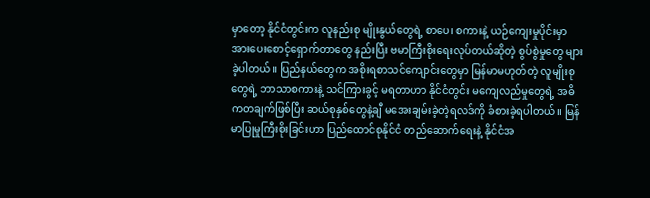မှာတော့ နိုင်ငံတွင်းက လူနည်းစု မျိုးနွယ်တွေရဲ့ စာပေ၊ စကားနဲ့ ယဉ်ကျေးမှုပိုင်းမှာ အားပေးစောင့်ရှောက်တာတွေ နည်းပြီး ဗမာကြီးစိုးရေးလုပ်တယ်ဆိုတဲ့ စွပ်စွဲမှုတွေ များခဲ့ပါတယ်။ ပြည်နယ်တွေက အစိုးရစာသင်ကျောင်းတွေမှာ မြန်မာမဟုတ်တဲ့ လူမျိုးစုတွေရဲ့ ဘာသာစကားနဲ့ သင်ကြားခွင့် မရတာဟာ နိုင်ငံတွင်း မကျေလည်မှုတွေရဲ့ အဓိကတချက်ဖြစ်ပြီး ဆယ်စုနှစ်တွေနဲ့ချီ မအေးချမ်းခဲ့တဲ့ရလဒ်ကို ခံစားခဲ့ရပါတယ်။ မြန်မာပြုမှုကြီးစိုးခြင်းဟာ ပြည်ထောင်စုနိုင်ငံ တည်ဆောက်ရေးနဲ့ နိုင်ငံအ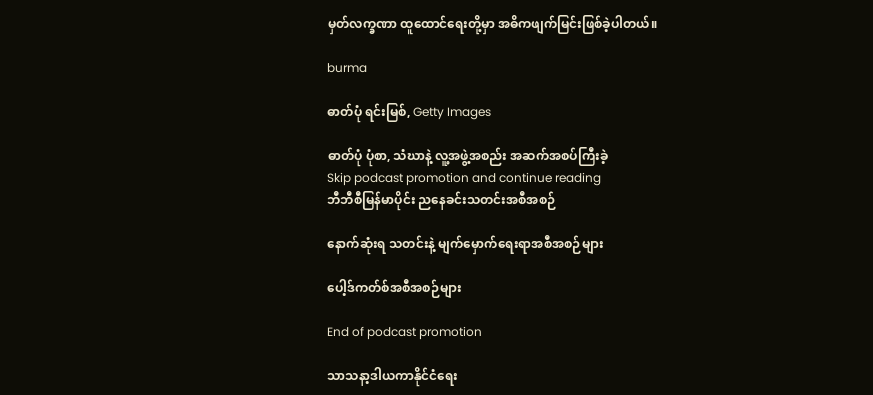မှတ်လက္ခဏာ ထူထောင်ရေးတို့မှာ အဓိကဖျက်မြင်းဖြစ်ခဲ့ပါတယ်။

burma

ဓာတ်ပုံ ရင်းမြစ်, Getty Images

ဓာတ်ပုံ ပုံစာ, သံဃာနဲ့ လူ့အဖွဲ့အစည်း အဆက်အစပ်ကြီးခဲ့
Skip podcast promotion and continue reading
ဘီဘီစီမြန်မာပိုင်း ညနေခင်းသတင်းအစီအစဉ်

နောက်ဆုံးရ သတင်းနဲ့ မျက်မှောက်ရေးရာအစီအစဉ်များ

ပေါ့ဒ်ကတ်စ်အစီအစဉ်များ

End of podcast promotion

သာသနာ့ဒါယကာနိုင်ငံရေး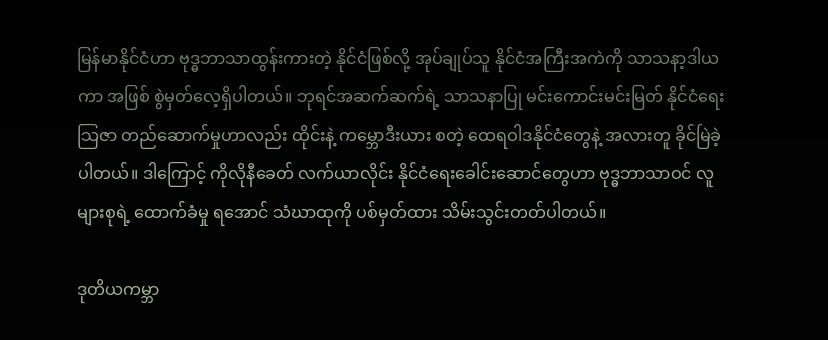မြန်မာနိုင်ငံဟာ ဗုဒ္ဓဘာသာထွန်းကားတဲ့ နိုင်ငံဖြစ်လို့ အုပ်ချုပ်သူ နိုင်ငံအကြီးအကဲကို သာသနာ့ဒါယကာ အဖြစ် စွဲမှတ်လေ့ရှိပါတယ်။ ဘုရင်အဆက်ဆက်ရဲ့ သာသနာပြု မင်းကောင်းမင်းမြတ် နိုင်ငံရေးသြဇာ တည်ဆောက်မှုဟာလည်း ထိုင်းနဲ့ ကမ္ဘောဒီးယား စတဲ့ ထေရဝါဒနိုင်ငံတွေနဲ့ အလားတူ ခိုင်မြဲခဲ့ပါတယ်။ ဒါကြောင့် ကိုလိုနီခေတ် လက်ယာလိုင်း နိုင်ငံရေးခေါင်းဆောင်တွေဟာ ဗုဒ္ဓဘာသာဝင် လူများစုရဲ့ ထောက်ခံမှု ရအောင် သံဃာထုကို ပစ်မှတ်ထား သိမ်းသွင်းတတ်ပါတယ်။

ဒုတိယကမ္ဘာ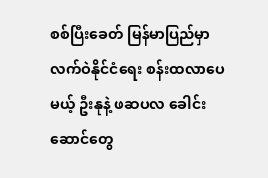စစ်ပြီးခေတ် မြန်မာပြည်မှာ လက်ဝဲနိုင်ငံရေး စန်းထလာပေမယ့် ဦးနုနဲ့ ဖဆပလ ခေါင်းဆောင်တွေ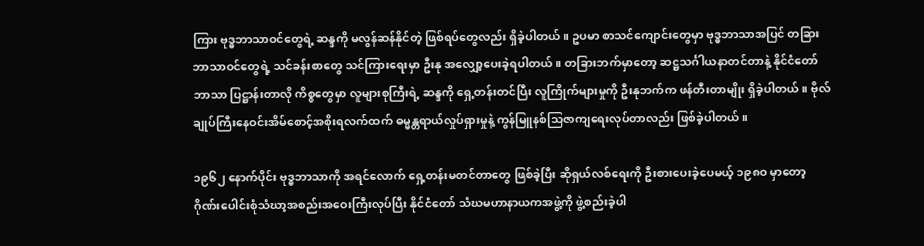ကြား ဗုဒ္ဓဘာသာဝင်တွေရဲ့ ဆန္ဒကို မလွန်ဆန်နိုင်တဲ့ ဖြစ်ရပ်တွေလည်း ရှိခဲ့ပါတယ်။ ဥပမာ စာသင်ကျောင်းတွေမှာ ဗုဒ္ဓဘာသာအပြင် တခြားဘာသာဝင်တွေရဲ့ သင်ခန်းစာတွေ သင်ကြားရေးမှာ ဦးနု အလျှော့ပေးခဲ့ရပါတယ်။ တခြားဘက်မှာတော့ ဆဋ္ဌသင်္ဂါယနာတင်တာနဲ့ နိုင်ငံတော်ဘာသာ ပြဋ္ဌာန်းတာလို ကိစ္စတွေမှာ လူများစုကြီးရဲ့ ဆန္ဒကို ရှေ့တန်းတင်ပြီး လူကြိုက်များမှုကို ဦးနုဘက်က ဖန်တီးတာမျိုး ရှိခဲ့ပါတယ်။ ဗိုလ်ချုပ်ကြီးနေဝင်းအိမ်စောင့်အစိုးရလက်ထက် ဓမ္မန္တရာယ်လှုပ်ရှားမှုနဲ့ ကွန်မြူနစ်သြဇာကျရေးလုပ်တာလည်း ဖြစ်ခဲ့ပါတယ်။

၁၉၆၂ နောက်ပိုင်း ဗုဒ္ဓဘာသာကို အရင်လောက် ရှေ့တန်းမတင်တာတွေ ဖြစ်ခဲ့ပြီး ဆိုရှယ်လစ်ရေးကို ဦးစားပေးခဲ့ပေမယ့် ၁၉၈ဝ မှာတော့ ဂိုဏ်းပေါင်းစုံသံဃာ့အစည်းအဝေးကြီးလုပ်ပြီး နိုင်ငံတော် သံဃမဟာနာယကအဖွဲ့ကို ဖွဲ့စည်းခဲ့ပါ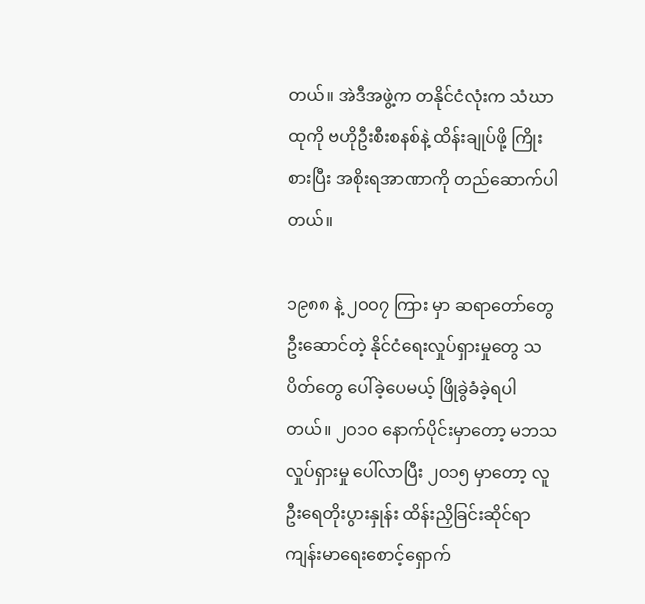တယ်။ အဲဒီအဖွဲ့က တနိုင်ငံလုံးက သံဃာထုကို ဗဟိုဦးစီးစနစ်နဲ့ ထိန်းချုပ်ဖို့ ကြိုးစားပြီး အစိုးရအာဏာကို တည်ဆောက်ပါတယ်။

၁၉၈၈ နဲ့ ၂ဝဝ၇ ကြား မှာ ဆရာတော်တွေ ဦးဆောင်တဲ့ နိုင်ငံရေးလှုပ်ရှားမှုတွေ သပိတ်တွေ ပေါ်ခဲ့ပေမယ့် ဖြိုခွဲခံခဲ့ရပါတယ်။ ၂ဝ၁ဝ နောက်ပိုင်းမှာတော့ မဘသလှုပ်ရှားမှု ပေါ်လာပြီး ၂ဝ၁၅ မှာတော့ လူဦးရေတိုးပွားနှုန်း ထိန်းညှိခြင်းဆိုင်ရာ ကျန်းမာရေးစောင့်ရှောက်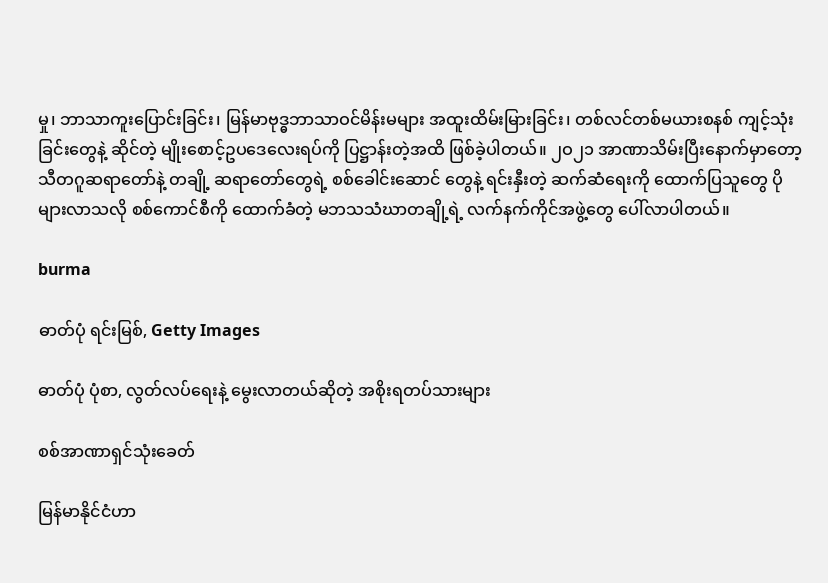မှု၊ ဘာသာကူးပြောင်းခြင်း၊ မြန်မာဗုဒ္ဓဘာသာဝင်မိန်းမများ အထူးထိမ်းမြားခြင်း၊ တစ်လင်တစ်မယားစနစ် ကျင့်သုံးခြင်းတွေနဲ့ ဆိုင်တဲ့ မျိုးစောင့်ဥပဒေလေးရပ်ကို ပြဋ္ဌာန်းတဲ့အထိ ဖြစ်ခဲ့ပါတယ်။ ၂ဝ၂၁ အာဏာသိမ်းပြီးနောက်မှာတော့ သီတဂူဆရာတော်နဲ့ တချို့ ဆရာတော်တွေရဲ့ စစ်ခေါင်းဆောင် တွေနဲ့ ရင်းနှီးတဲ့ ဆက်ဆံရေးကို ထောက်ပြသူတွေ ပိုများလာသလို စစ်ကောင်စီကို ထောက်ခံတဲ့ မဘသသံဃာတချို့ရဲ့ လက်နက်ကိုင်အဖွဲ့တွေ ပေါ်လာပါတယ်။

burma

ဓာတ်ပုံ ရင်းမြစ်, Getty Images

ဓာတ်ပုံ ပုံစာ, လွတ်လပ်ရေးနဲ့ မွေးလာတယ်ဆိုတဲ့ အစိုးရတပ်သားများ

စစ်အာဏာရှင်သုံးခေတ်

မြန်မာနိုင်ငံဟာ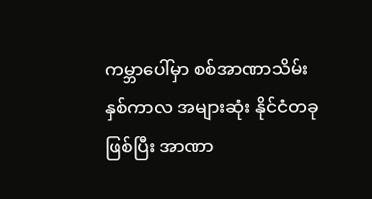ကမ္ဘာပေါ်မှာ စစ်အာဏာသိမ်းနှစ်ကာလ အများဆုံး နိုင်ငံတခုဖြစ်ပြီး အာဏာ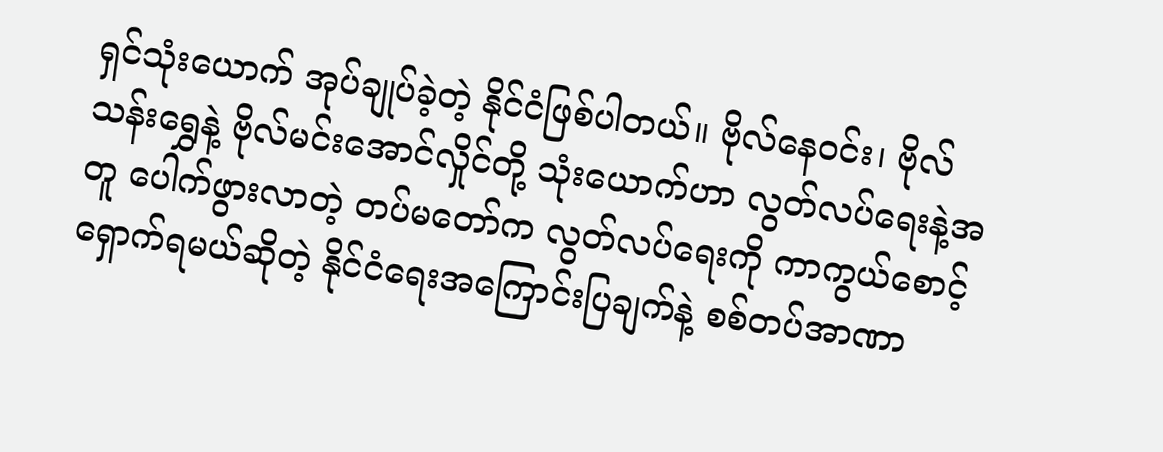ရှင်သုံးယောက် အုပ်ချုပ်ခဲ့တဲ့ နိုင်ငံဖြစ်ပါတယ်။ ဗိုလ်နေဝင်း၊ ဗိုလ်သန်းရွှေနဲ့ ဗိုလ်မင်းအောင်လှိုင်တို့ သုံးယောက်ဟာ လွတ်လပ်ရေးနဲ့အတူ ပေါက်ဖွားလာတဲ့ တပ်မတော်က လွတ်လပ်ရေးကို ကာကွယ်စောင့်ရှောက်ရမယ်ဆိုတဲ့ နိုင်ငံရေးအကြောင်းပြချက်နဲ့ စစ်တပ်အာဏာ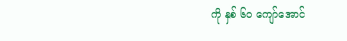ကို နှစ် ၆ဝ ကျော်အောင်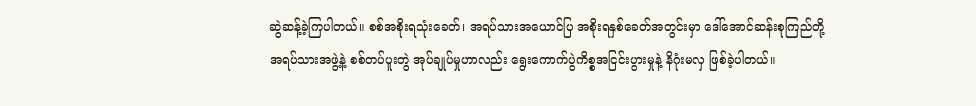ဆွဲဆန့်ခဲ့ကြပါတယ်။ စစ်အစိုးရသုံးခေတ်၊ အရပ်သားအယောင်ပြ အစိုးရနှစ်ခေတ်အတွင်းမှာ ဒေါ်အောင်ဆန်းစုကြည်တို့ အရပ်သားအဖွဲ့နဲ့ စစ်တပ်ပူးတွဲ အုပ်ချုပ်မှုဟာလည်း ရွေးကောက်ပွဲကိစ္စအငြင်းပွားမှုနဲ့ နိဂုံးမလှ ဖြစ်ခဲ့ပါတယ်။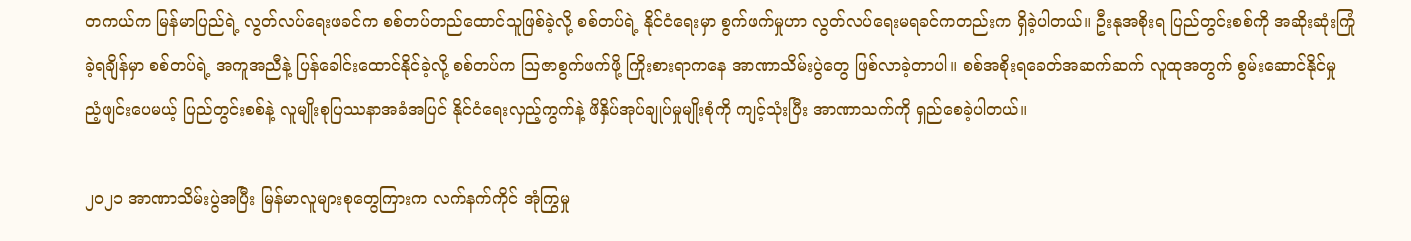တကယ်က မြန်မာပြည်ရဲ့ လွတ်လပ်ရေးဖခင်က စစ်တပ်တည်ထောင်သူဖြစ်ခဲ့လို့ စစ်တပ်ရဲ့ နိုင်ငံရေးမှာ စွက်ဖက်မှုဟာ လွတ်လပ်ရေးမရခင်ကတည်းက ရှိခဲ့ပါတယ်။ ဦးနုအစိုးရ ပြည်တွင်းစစ်ကို အဆိုးဆုံးကြုံခဲ့ရချိန်မှာ စစ်တပ်ရဲ့ အကူအညီနဲ့ ပြန်ခေါင်းထောင်နိုင်ခဲ့လို့ စစ်တပ်က သြဇာစွက်ဖက်ဖို့ ကြိုးစားရာကနေ အာဏာသိမ်းပွဲတွေ ဖြစ်လာခဲ့တာပါ။ စစ်အစိုးရခေတ်အဆက်ဆက် လူထုအတွက် စွမ်းဆောင်နိုင်မှု ညံ့ဖျင်းပေမယ့် ပြည်တွင်းစစ်နဲ့ လူမျိုးစုပြဿနာအခံအပြင် နိုင်ငံရေးလှည့်ကွက်နဲ့ ဖိနှိပ်အုပ်ချုပ်မှုမျိုးစုံကို ကျင့်သုံးပြီး အာဏာသက်ကို ရှည်စေခဲ့ပါတယ်။

၂ဝ၂၁ အာဏာသိမ်းပွဲအပြီး မြန်မာလူများစုတွေကြားက လက်နက်ကိုင် အုံကြွမှု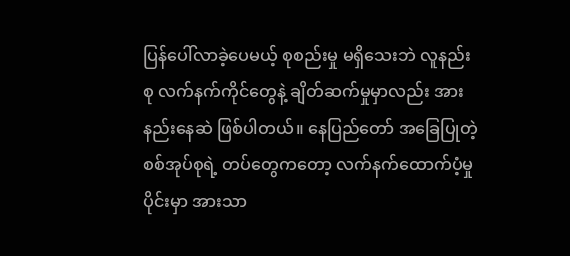ပြန်ပေါ်လာခဲ့ပေမယ့် စုစည်းမှု မရှိသေးဘဲ လူနည်းစု လက်နက်ကိုင်တွေနဲ့ ချိတ်ဆက်မှုမှာလည်း အားနည်းနေဆဲ ဖြစ်ပါတယ်။ နေပြည်တော် အခြေပြုတဲ့ စစ်အုပ်စုရဲ့ တပ်တွေကတော့ လက်နက်ထောက်ပံ့မှုပိုင်းမှာ အားသာ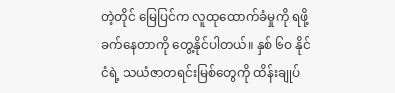တဲ့တိုင် မြေပြင်က လူထုထောက်ခံမှုကို ရဖို့ခက်နေတာကို တွေ့နိုင်ပါတယ်။ နှစ် ၆ဝ နိုင်ငံရဲ့ သယံဇာတရင်းမြစ်တွေကို ထိန်းချုပ်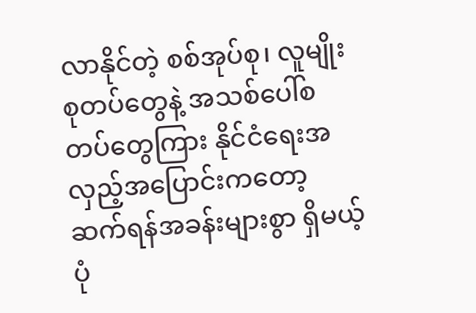လာနိုင်တဲ့ စစ်အုပ်စု၊ လူမျိုးစုတပ်တွေနဲ့ အသစ်ပေါ်စ တပ်တွေကြား နိုင်ငံရေးအလှည့်အပြောင်းကတော့ ဆက်ရန်အခန်းများစွာ ရှိမယ့်ပုံ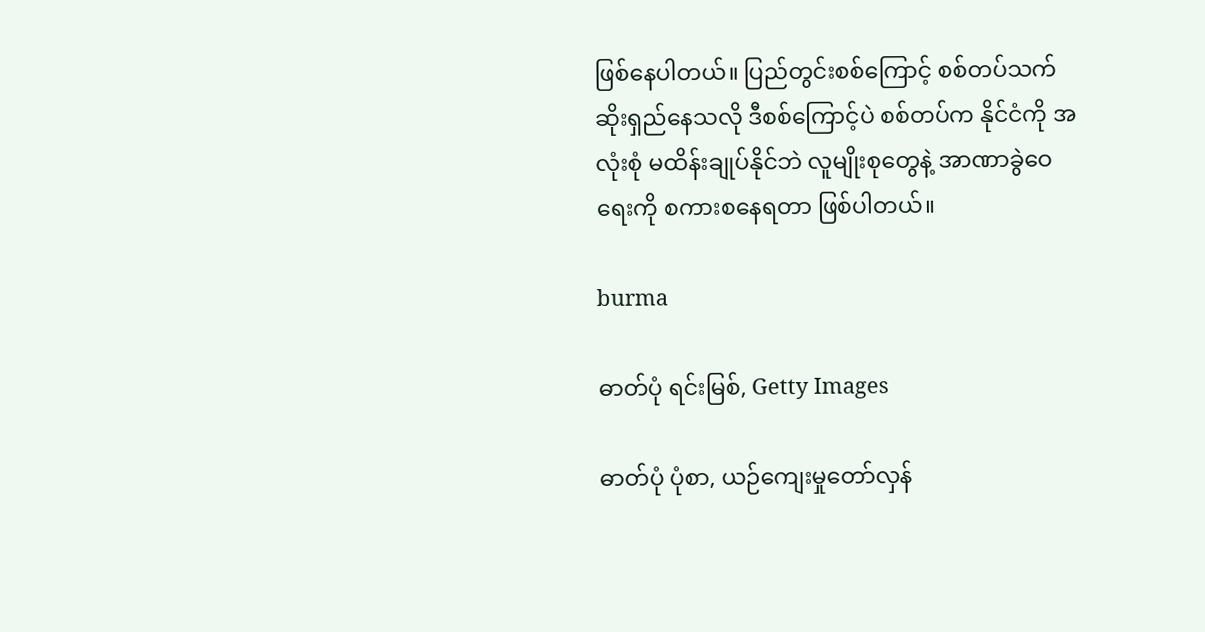ဖြစ်နေပါတယ်။ ပြည်တွင်းစစ်ကြောင့် စစ်တပ်သက်ဆိုးရှည်နေသလို ဒီစစ်ကြောင့်ပဲ စစ်တပ်က နိုင်ငံကို အလုံးစုံ မထိန်းချုပ်နိုင်ဘဲ လူမျိုးစုတွေနဲ့ အာဏာခွဲဝေရေးကို စကားစနေရတာ ဖြစ်ပါတယ်။

burma

ဓာတ်ပုံ ရင်းမြစ်, Getty Images

ဓာတ်ပုံ ပုံစာ, ယဉ်ကျေးမှုတော်လှန်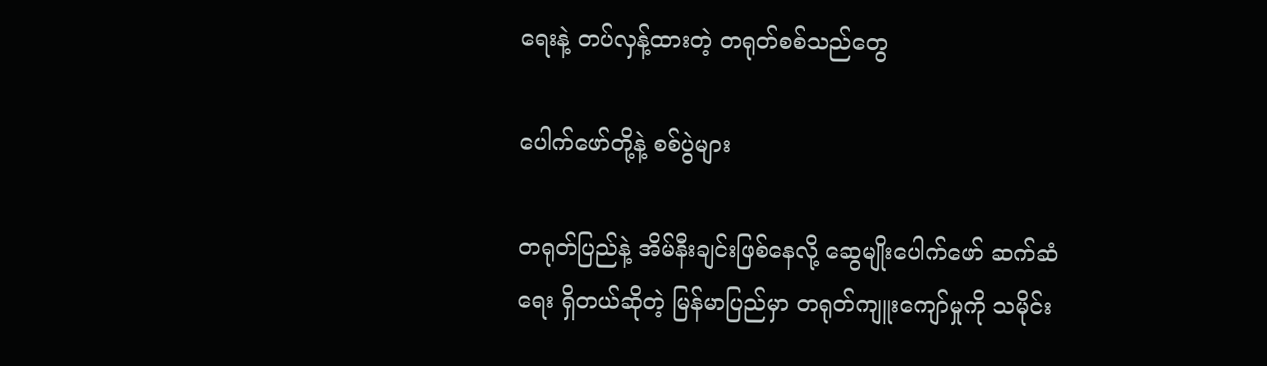ရေးနဲ့ တပ်လှန့်ထားတဲ့ တရုတ်စစ်သည်တွေ

ပေါက်ဖော်တို့နဲ့ စစ်ပွဲများ

တရုတ်ပြည်နဲ့ အိမ်နီးချင်းဖြစ်နေလို့ ဆွေမျိုးပေါက်ဖော် ဆက်ဆံရေး ရှိတယ်ဆိုတဲ့ မြန်မာပြည်မှာ တရုတ်ကျူးကျော်မှုကို သမိုင်း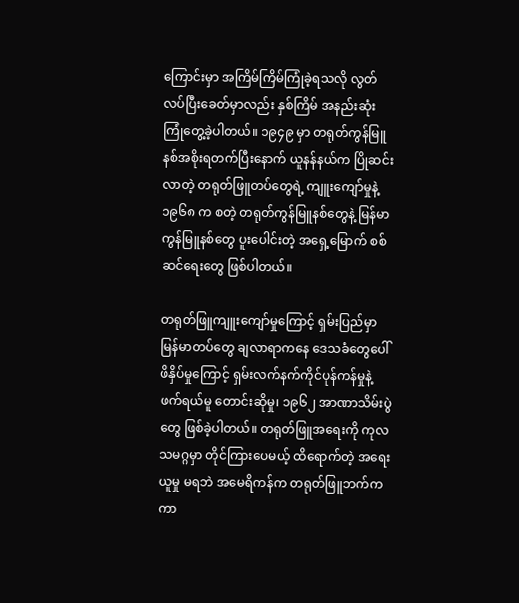ကြောင်းမှာ အကြိမ်ကြိမ်ကြုံခဲ့ရသလို လွတ်လပ်ပြီးခေတ်မှာလည်း နှစ်ကြိမ် အနည်းဆုံး ကြုံတွေ့ခဲ့ပါတယ်။ ၁၉၄၉ မှာ တရုတ်ကွန်မြူနစ်အစိုးရတက်ပြီးနောက် ယူနန်နယ်က ပြိုဆင်းလာတဲ့ တရုတ်ဖြူတပ်တွေရဲ့ ကျူးကျော်မှုနဲ့ ၁၉၆၈ က စတဲ့ တရုတ်ကွန်မြူနစ်တွေနဲ့ မြန်မာကွန်မြူနစ်တွေ ပူးပေါင်းတဲ့ အရှေ့မြောက် စစ်ဆင်ရေးတွေ ဖြစ်ပါတယ်။

တရုတ်ဖြူကျူးကျော်မှုကြောင့် ရှမ်းပြည်မှာ မြန်မာတပ်တွေ ချလာရာကနေ ဒေသခံတွေပေါ် ဖိနှိပ်မှုကြောင့် ရှမ်းလက်နက်ကိုင်ပုန်ကန်မှုနဲ့ ဖက်ရယ်မူ တောင်းဆိုမှု၊ ၁၉၆၂ အာဏာသိမ်းပွဲတွေ ဖြစ်ခဲ့ပါတယ်။ တရုတ်ဖြူအရေးကို ကုလသမဂ္ဂမှာ တိုင်ကြားပေမယ့် ထိရောက်တဲ့ အရေးယူမှု မရဘဲ အမေရိကန်က တရုတ်ဖြူဘက်က ကာ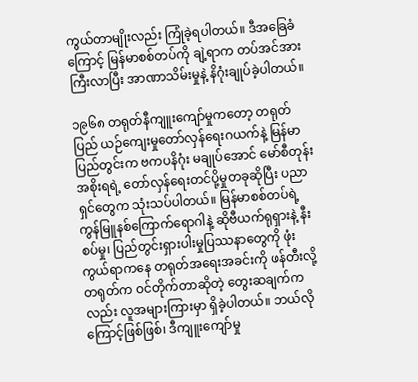ကွယ်တာမျိုးလည်း ကြုံခဲ့ရပါတယ်။ ဒီအခြေခံကြောင့် မြန်မာစစ်တပ်ကို ချဲ့ရာက တပ်အင်အားကြီးလာပြီး အာဏာသိမ်းမှုနဲ့ နိဂုံးချုပ်ခဲ့ပါတယ်။

၁၉၆၈ တရုတ်နီကျူးကျော်မှုကတော့ တရုတ်ပြည် ယဉ်ကျေးမှုတော်လှန်ရေးဂယက်နဲ့ မြန်မာပြည်တွင်းက ဗကပနိဂုံး မချုပ်အောင် မော်စီတုန်းအစိုးရရဲ့ တော်လှန်ရေးတင်ပို့မှုတခုဆိုပြီး ပညာရှင်တွေက သုံးသပ်ပါတယ်။ မြန်မာစစ်တပ်ရဲ့ ကွန်မြူနစ်ကြောက်ရောဂါနဲ့ ဆိုဗီယက်ရုရှားနဲ့ နီးစပ်မှု၊ ပြည်တွင်းရှားပါးမှုပြဿနာတွေကို ဖုံးကွယ်ရာကနေ တရုတ်အရေးအခင်းကို ဖန်တီးလို့ တရုတ်က ဝင်တိုက်တာဆိုတဲ့ တွေးဆချက်ကလည်း လူအများကြားမှာ ရှိခဲ့ပါတယ်။ ဘယ်လိုကြောင့်ဖြစ်ဖြစ်၊ ဒီကျူးကျော်မှု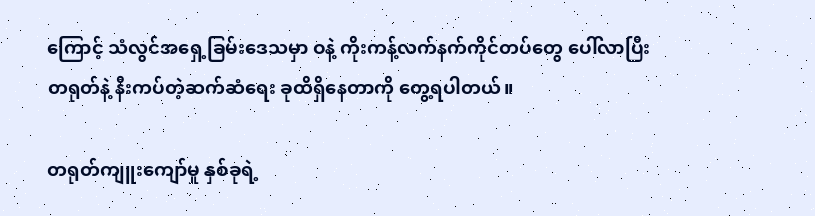ကြောင့် သံလွင်အရှေ့ခြမ်းဒေသမှာ ဝနဲ့ ကိုးကန့်လက်နက်ကိုင်တပ်တွေ ပေါ်လာပြီး တရုတ်နဲ့ နီးကပ်တဲ့ဆက်ဆံရေး ခုထိရှိနေတာကို တွေ့ရပါတယ်။

တရုတ်ကျူးကျော်မှု နှစ်ခုရဲ့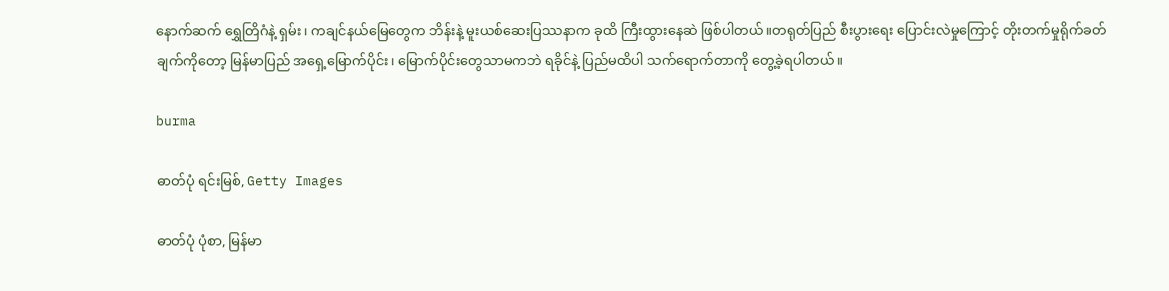နောက်ဆက် ရွှေတြိဂံနဲ့ ရှမ်း၊ ကချင်နယ်မြေတွေက ဘိန်းနဲ့ မူးယစ်ဆေးပြဿနာက ခုထိ ကြီးထွားနေဆဲ ဖြစ်ပါတယ်။တရုတ်ပြည် စီးပွားရေး ပြောင်းလဲမှုကြောင့် တိုးတက်မှုရိုက်ခတ်ချက်ကိုတော့ မြန်မာပြည် အရှေ့မြောက်ပိုင်း၊ မြောက်ပိုင်းတွေသာမကဘဲ ရခိုင်နဲ့ ပြည်မထိပါ သက်ရောက်တာကို တွေ့ခဲ့ရပါတယ်။

burma

ဓာတ်ပုံ ရင်းမြစ်, Getty Images

ဓာတ်ပုံ ပုံစာ, မြန်မာ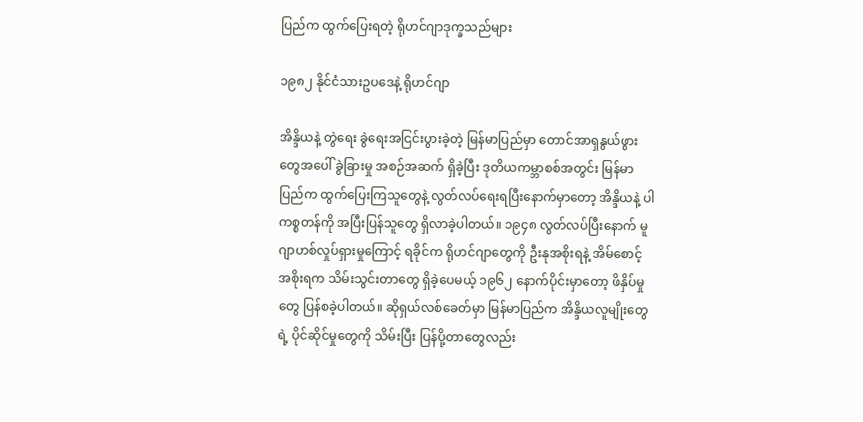ပြည်က ထွက်ပြေးရတဲ့ ရိုဟင်ဂျာဒုက္ခသည်များ

၁၉၈၂ နိုင်ငံသားဥပဒေနဲ့ ရိုဟင်ဂျာ

အိန္ဒိယနဲ့ တွဲရေး ခွဲရေးအငြင်းပွားခဲ့တဲ့ မြန်မာပြည်မှာ တောင်အာရှနွယ်ဖွားတွေအပေါ် ခွဲခြားမှု အစဉ်အဆက် ရှိခဲ့ပြီး ဒုတိယကမ္ဘာစစ်အတွင်း မြန်မာပြည်က ထွက်ပြေးကြသူတွေနဲ့ လွတ်လပ်ရေးရပြီးနောက်မှာတော့ အိန္ဒိယနဲ့ ပါကစ္စတန်ကို အပြီးပြန်သူတွေ ရှိလာခဲ့ပါတယ်။ ၁၉၄၈ လွတ်လပ်ပြီးနောက် မူဂျာဟစ်လှုပ်ရှားမှုကြောင့် ရခိုင်က ရိုဟင်ဂျာတွေကို ဦးနုအစိုးရနဲ့ အိမ်စောင့်အစိုးရက သိမ်းသွင်းတာတွေ ရှိခဲ့ပေမယ့် ၁၉၆၂ နောက်ပိုင်းမှာတော့ ဖိနှိပ်မှုတွေ ပြန်စခဲ့ပါတယ်။ ဆိုရှယ်လစ်ခေတ်မှာ မြန်မာပြည်က အိန္ဒိယလူမျိုးတွေရဲ့ ပိုင်ဆိုင်မှုတွေကို သိမ်းပြီး ပြန်ပို့တာတွေလည်း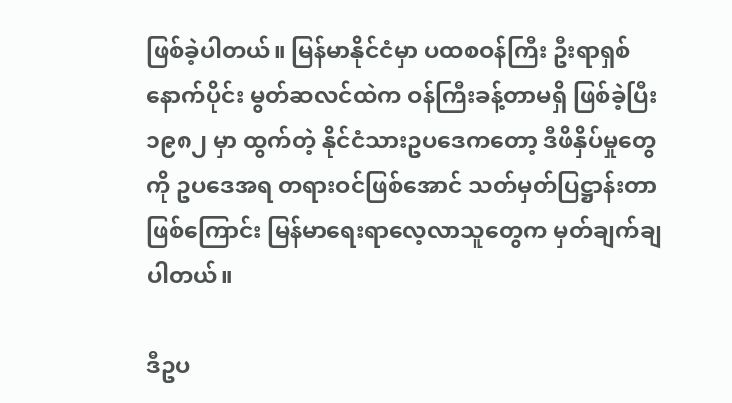ဖြစ်ခဲ့ပါတယ်။ မြန်မာနိုင်ငံမှာ ပထစဝန်ကြီး ဦးရာရှစ်နောက်ပိုင်း မွတ်ဆလင်ထဲက ဝန်ကြီးခန့်တာမရှိ ဖြစ်ခဲ့ပြီး ၁၉၈၂ မှာ ထွက်တဲ့ နိုင်ငံသားဥပဒေကတော့ ဒီဖိနှိပ်မှုတွေကို ဥပဒေအရ တရားဝင်ဖြစ်အောင် သတ်မှတ်ပြဋ္ဌာန်းတာ ဖြစ်ကြောင်း မြန်မာရေးရာလေ့လာသူတွေက မှတ်ချက်ချပါတယ်။

ဒီဥပ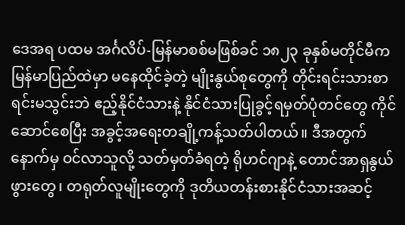ဒေအရ ပထမ အင်္ဂလိပ်-မြန်မာစစ်မဖြစ်ခင် ၁၈၂၃ ခုနှစ်မတိုင်မီက မြန်မာပြည်ထဲမှာ မနေထိုင်ခဲ့တဲ့ မျိုးနွယ်စုတွေကို တိုင်းရင်းသားစာရင်းမသွင်းဘဲ ဧည့်နိုင်ငံသားနဲ့ နိုင်ငံသားပြုခွင့်ရမှတ်ပုံတင်တွေ ကိုင်ဆောင်စေပြီး အခွင့်အရေးတချို့ကန့်သတ်ပါတယ်။ ဒီအတွက် နောက်မှ ဝင်လာသူလို့ သတ်မှတ်ခံရတဲ့ ရိုဟင်ဂျာနဲ့ တောင်အာရှနွယ်ဖွားတွေ၊ တရုတ်လူမျိုးတွေကို ဒုတိယတန်းစားနိုင်ငံသားအဆင့်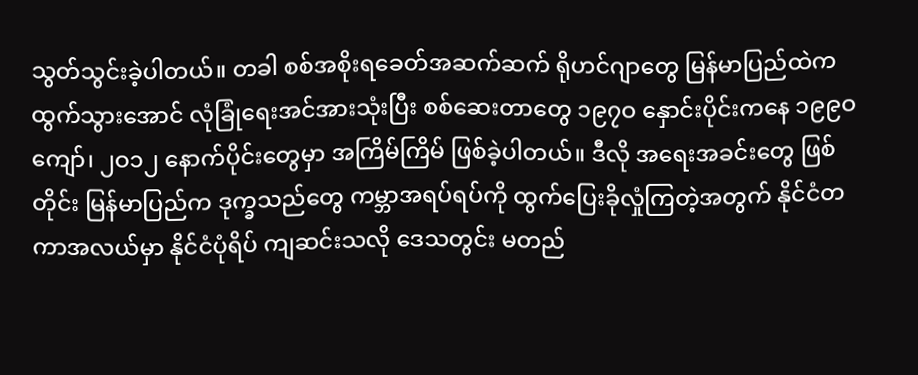သွတ်သွင်းခဲ့ပါတယ်။ တခါ စစ်အစိုးရခေတ်အဆက်ဆက် ရိုဟင်ဂျာတွေ မြန်မာပြည်ထဲက ထွက်သွားအောင် လုံခြုံရေးအင်အားသုံးပြီး စစ်ဆေးတာတွေ ၁၉၇ဝ နှောင်းပိုင်းကနေ ၁၉၉ဝ ကျော်၊ ၂ဝ၁၂ နောက်ပိုင်းတွေမှာ အကြိမ်ကြိမ် ဖြစ်ခဲ့ပါတယ်။ ဒီလို အရေးအခင်းတွေ ဖြစ်တိုင်း မြန်မာပြည်က ဒုက္ခသည်တွေ ကမ္ဘာအရပ်ရပ်ကို ထွက်ပြေးခိုလှုံကြတဲ့အတွက် နိုင်ငံတကာအလယ်မှာ နိုင်ငံပုံရိပ် ကျဆင်းသလို ဒေသတွင်း မတည်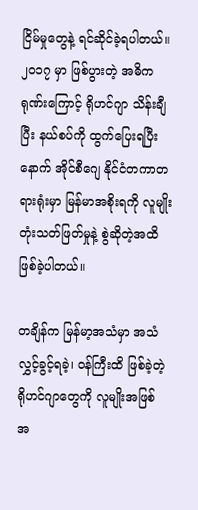ငြိမ်မှုတွေနဲ့ ရင်ဆိုင်ခဲ့ရပါတယ်။ ၂ဝ၁၇ မှာ ဖြစ်ပွားတဲ့ အဓိကရုဏ်းကြောင့် ရိုဟင်ဂျာ သိန်းချီပြီး နယ်စပ်ကို ထွက်ပြေးရပြီးနောက် အိုင်စီဂျေ နိုင်ငံတကာတရားရုံးမှာ မြန်မာအစိုးရကို လူမျိုးတုံးသတ်ဖြတ်မှုနဲ့ စွဲဆိုတဲ့အထိ ဖြစ်ခဲ့ပါတယ်။

တချိန်က မြန်မာ့အသံမှာ အသံလွှင့်ခွင့်ရခဲ့၊ ဝန်ကြီးထိ ဖြစ်ခဲ့တဲ့ ရိုဟင်ဂျာတွေကို လူမျိုးအဖြစ် အ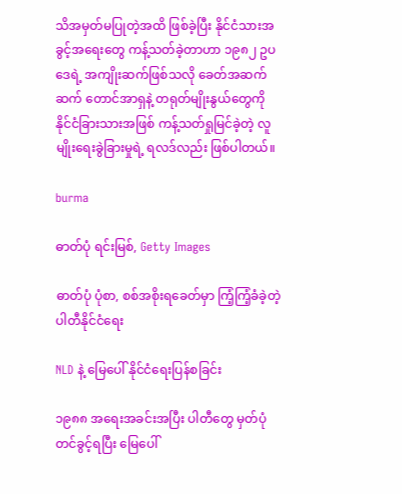သိအမှတ်မပြုတဲ့အထိ ဖြစ်ခဲ့ပြီး နိုင်ငံသားအခွင့်အရေးတွေ ကန့်သတ်ခဲ့တာဟာ ၁၉၈၂ ဥပဒေရဲ့ အကျိုးဆက်ဖြစ်သလို ခေတ်အဆက်ဆက် တောင်အာရှနဲ့ တရုတ်မျိုးနွယ်တွေကို နိုင်ငံခြားသားအဖြစ် ကန့်သတ်ရှုမြင်ခဲ့တဲ့ လူမျိုးရေးခွဲခြားမှုရဲ့ ရလဒ်လည်း ဖြစ်ပါတယ်။

burma

ဓာတ်ပုံ ရင်းမြစ်, Getty Images

ဓာတ်ပုံ ပုံစာ, စစ်အစိုးရခေတ်မှာ ကြံ့ကြံ့ခံခဲ့တဲ့ ပါတီနိုင်ငံရေး

NLD နဲ့ မြေပေါ် နိုင်ငံရေးပြန်စခြင်း

၁၉၈၈ အရေးအခင်းအပြီး ပါတီတွေ မှတ်ပုံတင်ခွင့်ရပြီး မြေပေါ်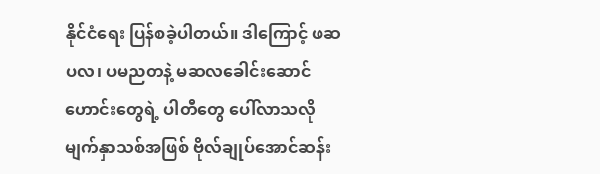နိုင်ငံရေး ပြန်စခဲ့ပါတယ်။ ဒါကြောင့် ဖဆပလ၊ ပမညတနဲ့ မဆလခေါင်းဆောင်ဟောင်းတွေရဲ့ ပါတီတွေ ပေါ်လာသလို မျက်နှာသစ်အဖြစ် ဗိုလ်ချုပ်အောင်ဆန်း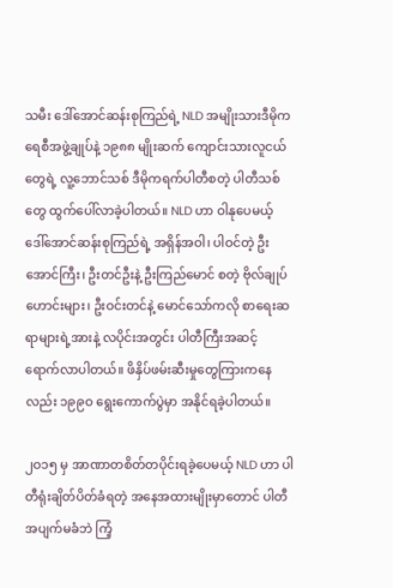သမီး ဒေါ်အောင်ဆန်းစုကြည်ရဲ့ NLD အမျိုးသားဒီမိုကရေစီအဖွဲ့ချုပ်နဲ့ ၁၉၈၈ မျိုးဆက် ကျောင်းသားလူငယ်တွေရဲ့ လူ့ဘောင်သစ် ဒီမိုကရက်ပါတီစတဲ့ ပါတီသစ်တွေ ထွက်ပေါ်လာခဲ့ပါတယ်။ NLD ဟာ ဝါနုပေမယ့် ဒေါ်အောင်ဆန်းစုကြည်ရဲ့ အရှိန်အဝါ၊ ပါဝင်တဲ့ ဦးအောင်ကြီး၊ ဦးတင်ဦးနဲ့ ဦးကြည်မောင် စတဲ့ ဗိုလ်ချုပ်ဟောင်းများ၊ ဦးဝင်းတင်နဲ့ မောင်သော်ကလို စာရေးဆရာများရဲ့အားနဲ့ လပိုင်းအတွင်း ပါတီကြီးအဆင့် ရောက်လာပါတယ်။ ဖိနှိပ်ဖမ်းဆီးမှုတွေကြားကနေလည်း ၁၉၉ဝ ရွေးကောက်ပွဲမှာ အနိုင်ရခဲ့ပါတယ်။

၂ဝ၁၅ မှ အာဏာတစိတ်တပိုင်းရခဲ့ပေမယ့် NLD ဟာ ပါတီရုံးချိတ်ပိတ်ခံရတဲ့ အနေအထားမျိုးမှာတောင် ပါတီအပျက်မခံဘဲ ကြံ့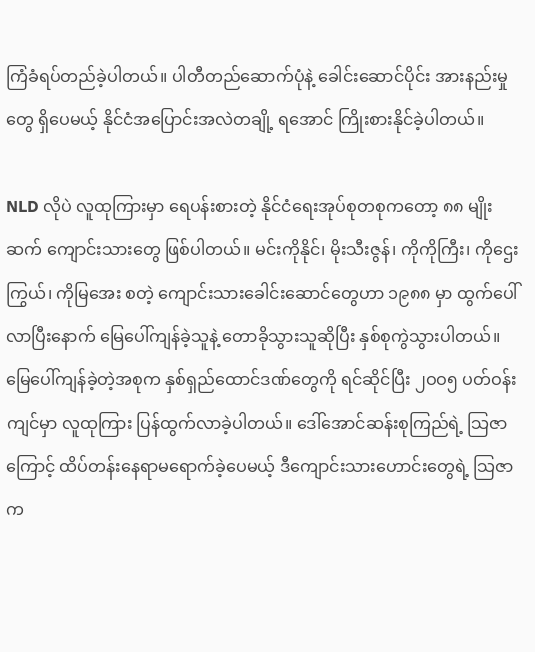ကြံခံရပ်တည်ခဲ့ပါတယ်။ ပါတီတည်ဆောက်ပုံနဲ့ ခေါင်းဆောင်ပိုင်း အားနည်းမှုတွေ ရှိပေမယ့် နိုင်ငံအပြောင်းအလဲတချို့ ရအောင် ကြိုးစားနိုင်ခဲ့ပါတယ်။

NLD လိုပဲ လူထုကြားမှာ ရေပန်းစားတဲ့ နိုင်ငံရေးအုပ်စုတစုကတော့ ၈၈ မျိုးဆက် ကျောင်းသားတွေ ဖြစ်ပါတယ်။ မင်းကိုနိုင်၊ မိုးသီးဇွန်၊ ကိုကိုကြီး၊ ကိုဌေးကြွယ်၊ ကိုမြအေး စတဲ့ ကျောင်းသားခေါင်းဆောင်တွေဟာ ၁၉၈၈ မှာ ထွက်ပေါ်လာပြီးနောက် မြေပေါ်ကျန်ခဲ့သူနဲ့ တောခိုသွားသူဆိုပြီး နှစ်စုကွဲသွားပါတယ်။ မြေပေါ်ကျန်ခဲ့တဲ့အစုက နှစ်ရှည်ထောင်ဒဏ်တွေကို ရင်ဆိုင်ပြီး ၂ဝဝ၅ ပတ်ဝန်းကျင်မှာ လူထုကြား ပြန်ထွက်လာခဲ့ပါတယ်။ ဒေါ်အောင်ဆန်းစုကြည်ရဲ့ သြဇာကြောင့် ထိပ်တန်းနေရာမရောက်ခဲ့ပေမယ့် ဒီကျောင်းသားဟောင်းတွေရဲ့ သြဇာက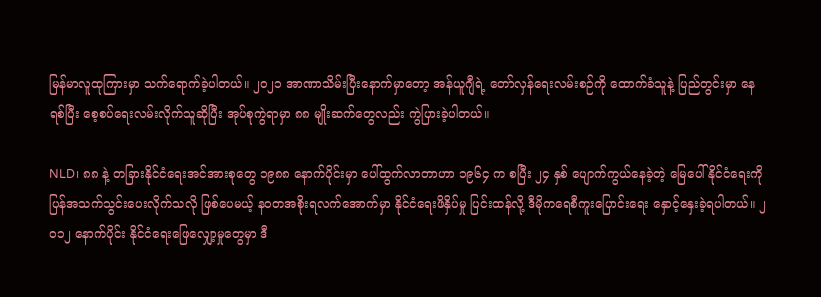မြန်မာလူထုကြားမှာ သက်ရောက်ခဲ့ပါတယ်။ ၂ဝ၂၁ အာဏာသိမ်းပြီးနောက်မှာတော့ အန်ယူဂျီရဲ့ တော်လှန်ရေးလမ်းစဉ်ကို ထောက်ခံသူနဲ့ ပြည်တွင်းမှာ နေရစ်ပြီး စေ့စပ်ရေးလမ်းလိုက်သူဆိုပြီး အုပ်စုကွဲရာမှာ ၈၈ မျိုးဆက်တွေလည်း ကွဲပြားခဲ့ပါတယ်။

NLD၊ ၈၈ နဲ့ တခြားနိုင်ငံရေးအင်အားစုတွေ ၁၉၈၈ နောက်ပိုင်းမှာ ပေါ်ထွက်လာတာဟာ ၁၉၆၄ က စပြီး ၂၄ နှစ် ပျောက်ကွယ်နေခဲ့တဲ့ မြေပေါ်နိုင်ငံရေးကို ပြန်အသက်သွင်းပေးလိုက်သလို ဖြစ်ပေမယ့် နဝတအစိုးရလက်အောက်မှာ နိုင်ငံရေးဖိနှိပ်မှု ပြင်းထန်လို့ ဒီမိုကရေစီကူးပြောင်းရေး နှောင့်နှေးခဲ့ရပါတယ်။ ၂ဝ၁၂ နောက်ပိုင်း နိုင်ငံရေးဖြေလျှော့မှုတွေမှာ ဒီ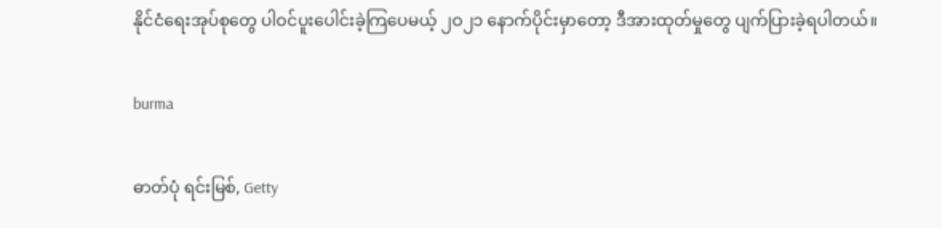နိုင်ငံရေးအုပ်စုတွေ ပါဝင်ပူးပေါင်းခဲ့ကြပေမယ့် ၂ဝ၂၁ နောက်ပိုင်းမှာတော့ ဒီအားထုတ်မှုတွေ ပျက်ပြားခဲ့ရပါတယ်။

burma

ဓာတ်ပုံ ရင်းမြစ်, Getty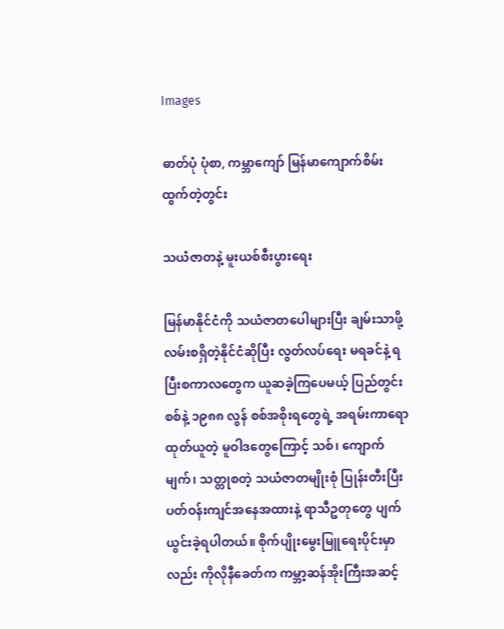Images

ဓာတ်ပုံ ပုံစာ, ကမ္ဘာကျော် မြန်မာကျောက်စိမ်းထွက်တဲ့တွင်း

သယံဇာတနဲ့ မူးယစ်စီးပွားရေး

မြန်မာနိုင်ငံကို သယံဇာတပေါများပြီး ချမ်းသာဖို့ လမ်းစရှိတဲ့နိုင်ငံဆိုပြီး လွတ်လပ်ရေး မရခင်နဲ့ ရပြီးစကာလတွေက ယူဆခဲ့ကြပေမယ့် ပြည်တွင်းစစ်နဲ့ ၁၉၈၈ လွန် စစ်အစိုးရတွေရဲ့ အရမ်းကာရော ထုတ်ယူတဲ့ မူဝါဒတွေကြောင့် သစ်၊ ကျောက်မျက်၊ သတ္တုစတဲ့ သယံဇာတမျိုးစုံ ပြုန်းတီးပြီး ပတ်ဝန်းကျင်အနေအထားနဲ့ ရာသီဥတုတွေ ပျက်ယွင်းခဲ့ရပါတယ်။ စိုက်ပျိုးမွေးမြူရေးပိုင်းမှာလည်း ကိုလိုနီခေတ်က ကမ္ဘာ့ဆန်အိုးကြီးအဆင့်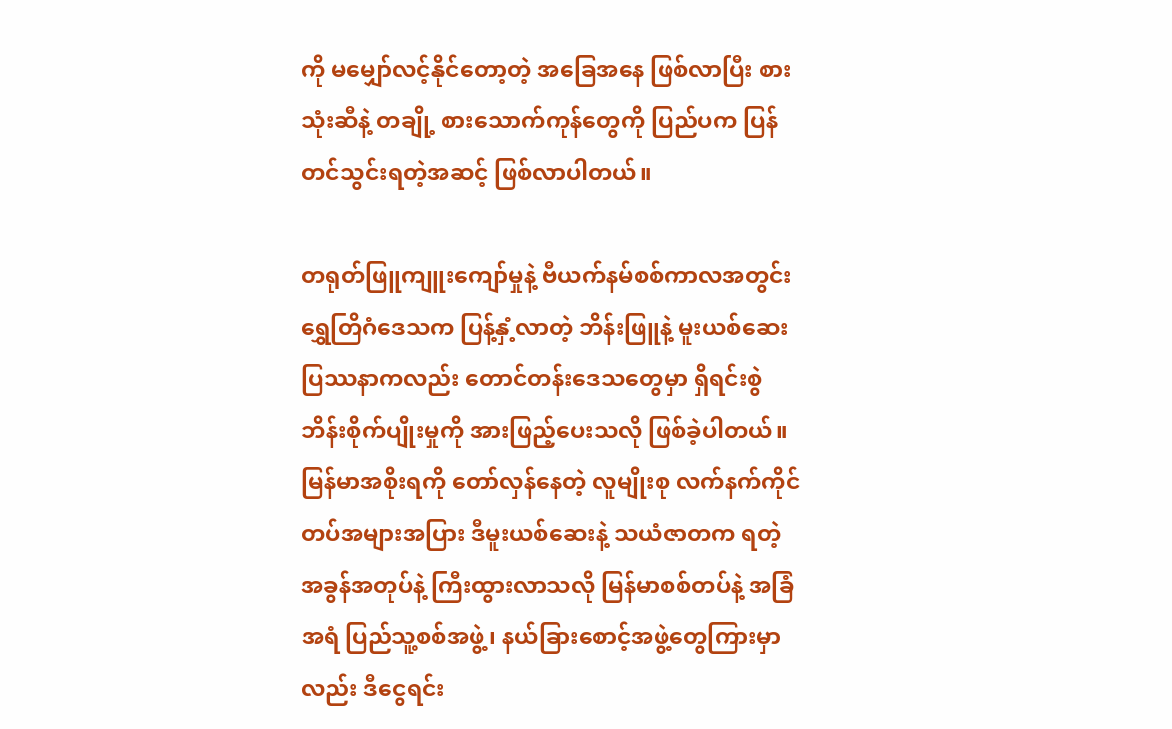ကို မမျှော်လင့်နိုင်တော့တဲ့ အခြေအနေ ဖြစ်လာပြီး စားသုံးဆီနဲ့ တချို့ စားသောက်ကုန်တွေကို ပြည်ပက ပြန်တင်သွင်းရတဲ့အဆင့် ဖြစ်လာပါတယ်။

တရုတ်ဖြူကျူးကျော်မှုနဲ့ ဗီယက်နမ်စစ်ကာလအတွင်း ရွှေတြိဂံဒေသက ပြန့်နှံ့လာတဲ့ ဘိန်းဖြူနဲ့ မူးယစ်ဆေးပြဿနာကလည်း တောင်တန်းဒေသတွေမှာ ရှိရင်းစွဲ ဘိန်းစိုက်ပျိုးမှုကို အားဖြည့်ပေးသလို ဖြစ်ခဲ့ပါတယ်။ မြန်မာအစိုးရကို တော်လှန်နေတဲ့ လူမျိုးစု လက်နက်ကိုင်တပ်အများအပြား ဒီမူးယစ်ဆေးနဲ့ သယံဇာတက ရတဲ့ အခွန်အတုပ်နဲ့ ကြီးထွားလာသလို မြန်မာစစ်တပ်နဲ့ အခြံအရံ ပြည်သူ့စစ်အဖွဲ့၊ နယ်ခြားစောင့်အဖွဲ့တွေကြားမှာလည်း ဒီငွေရင်း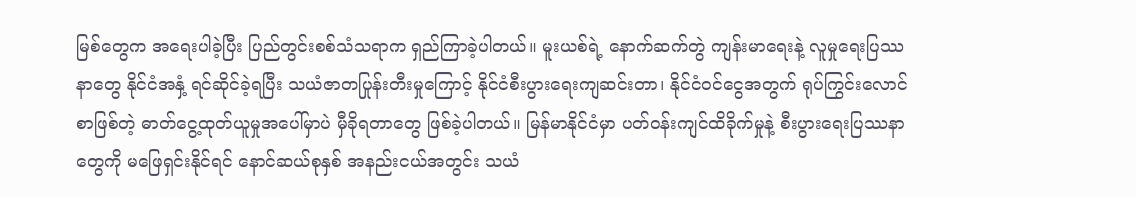မြစ်တွေက အရေးပါခဲ့ပြီး ပြည်တွင်းစစ်သံသရာက ရှည်ကြာခဲ့ပါတယ်။ မူးယစ်ရဲ့ နောက်ဆက်တွဲ ကျန်းမာရေးနဲ့ လူမှုရေးပြဿနာတွေ နိုင်ငံအနှံ့ ရင်ဆိုင်ခဲ့ရပြီး သယံဇာတပြုန်းတီးမှုကြောင့် နိုင်ငံစီးပွားရေးကျဆင်းတာ၊ နိုင်ငံဝင်ငွေအတွက် ရုပ်ကြွင်းလောင်စာဖြစ်တဲ့ ဓာတ်ငွေ့ထုတ်ယူမှုအပေါ်မှာပဲ မှီခိုရတာတွေ ဖြစ်ခဲ့ပါတယ်။ မြန်မာနိုင်ငံမှာ ပတ်ဝန်းကျင်ထိခိုက်မှုနဲ့ စီးပွားရေးပြဿနာတွေကို မဖြေရှင်းနိုင်ရင် နောင်ဆယ်စုနှစ် အနည်းငယ်အတွင်း သယံ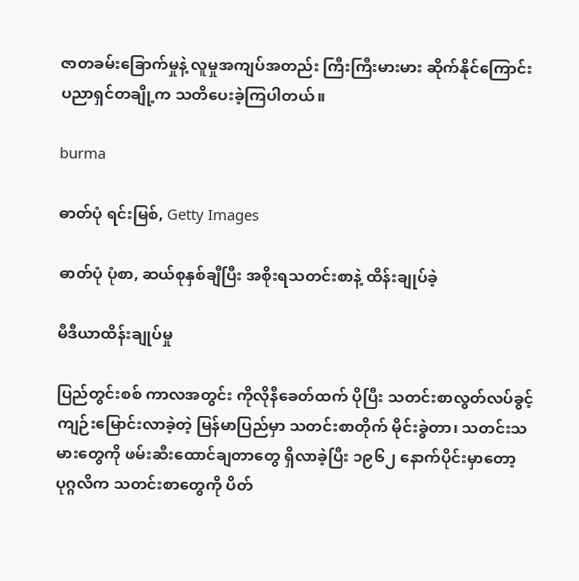ဇာတခမ်းခြောက်မှုနဲ့ လူမှုအကျပ်အတည်း ကြီးကြီးမားမား ဆိုက်နိုင်ကြောင်း ပညာရှင်တချို့က သတိပေးခဲ့ကြပါတယ်။

burma

ဓာတ်ပုံ ရင်းမြစ်, Getty Images

ဓာတ်ပုံ ပုံစာ, ဆယ်စုနှစ်ချီပြီး အစိုးရသတင်းစာနဲ့ ထိန်းချုပ်ခဲ့

မီဒီယာထိန်းချုပ်မှု

ပြည်တွင်းစစ် ကာလအတွင်း ကိုလိုနီခေတ်ထက် ပိုပြီး သတင်းစာလွတ်လပ်ခွင့် ကျဉ်းမြောင်းလာခဲ့တဲ့ မြန်မာပြည်မှာ သတင်းစာတိုက် မိုင်းခွဲတာ၊ သတင်းသမားတွေကို ဖမ်းဆီးထောင်ချတာတွေ ရှိလာခဲ့ပြီး ၁၉၆၂ နောက်ပိုင်းမှာတော့ ပုဂ္ဂလိက သတင်းစာတွေကို ပိတ်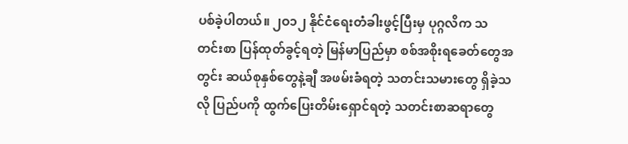ပစ်ခဲ့ပါတယ်။ ၂ဝ၁၂ နိုင်ငံရေးတံခါးဖွင့်ပြီးမှ ပုဂ္ဂလိက သတင်းစာ ပြန်ထုတ်ခွင့်ရတဲ့ မြန်မာပြည်မှာ စစ်အစိုးရခေတ်တွေအတွင်း ဆယ်စုနှစ်တွေနဲ့ချီ အဖမ်းခံရတဲ့ သတင်းသမားတွေ ရှိခဲ့သလို ပြည်ပကို ထွက်ပြေးတိမ်းရှောင်ရတဲ့ သတင်းစာဆရာတွေ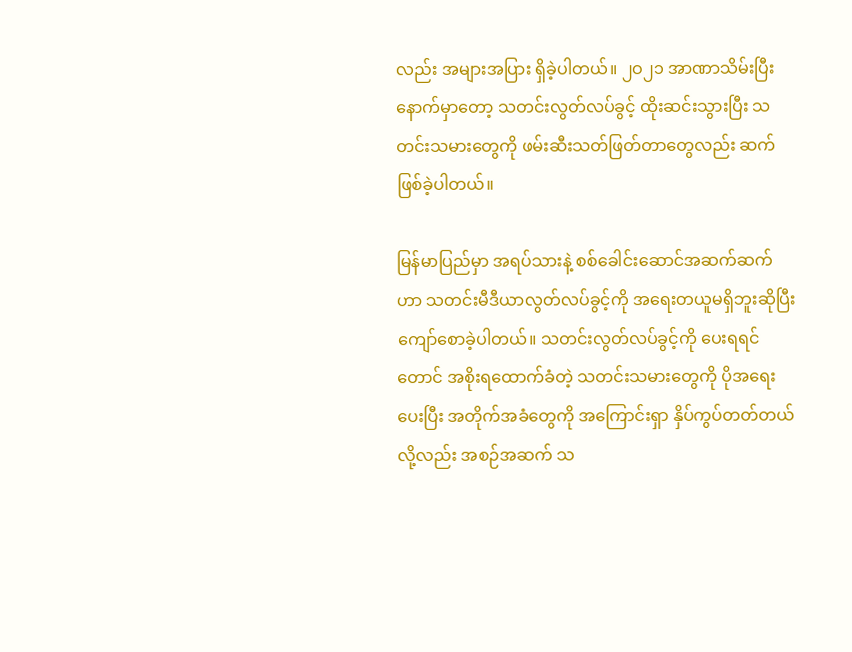လည်း အများအပြား ရှိခဲ့ပါတယ်။ ၂ဝ၂၁ အာဏာသိမ်းပြီးနောက်မှာတော့ သတင်းလွတ်လပ်ခွင့် ထိုးဆင်းသွားပြီး သတင်းသမားတွေကို ဖမ်းဆီးသတ်ဖြတ်တာတွေလည်း ဆက်ဖြစ်ခဲ့ပါတယ်။

မြန်မာပြည်မှာ အရပ်သားနဲ့ စစ်ခေါင်းဆောင်အဆက်ဆက်ဟာ သတင်းမီဒီယာလွတ်လပ်ခွင့်ကို အရေးတယူမရှိဘူးဆိုပြီး ကျော်စောခဲ့ပါတယ်။ သတင်းလွတ်လပ်ခွင့်ကို ပေးရရင်တောင် အစိုးရထောက်ခံတဲ့ သတင်းသမားတွေကို ပိုအရေးပေးပြီး အတိုက်အခံတွေကို အကြောင်းရှာ နှိပ်ကွပ်တတ်တယ်လို့လည်း အစဉ်အဆက် သ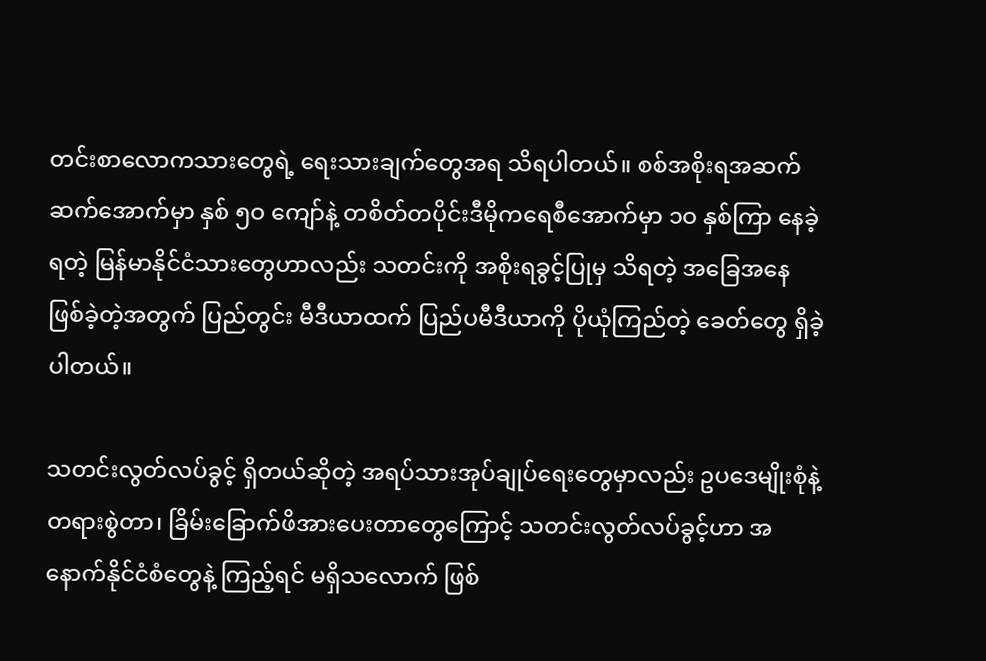တင်းစာလောကသားတွေရဲ့ ရေးသားချက်တွေအရ သိရပါတယ်။ စစ်အစိုးရအဆက်ဆက်အောက်မှာ နှစ် ၅ဝ ကျော်နဲ့ တစိတ်တပိုင်းဒီမိုကရေစီအောက်မှာ ၁ဝ နှစ်ကြာ နေခဲ့ရတဲ့ မြန်မာနိုင်ငံသားတွေဟာလည်း သတင်းကို အစိုးရခွင့်ပြုမှ သိရတဲ့ အခြေအနေ ဖြစ်ခဲ့တဲ့အတွက် ပြည်တွင်း မီဒီယာထက် ပြည်ပမီဒီယာကို ပိုယုံကြည်တဲ့ ခေတ်တွေ ရှိခဲ့ပါတယ်။

သတင်းလွတ်လပ်ခွင့် ရှိတယ်ဆိုတဲ့ အရပ်သားအုပ်ချုပ်ရေးတွေမှာလည်း ဥပဒေမျိုးစုံနဲ့ တရားစွဲတာ၊ ခြိမ်းခြောက်ဖိအားပေးတာတွေကြောင့် သတင်းလွတ်လပ်ခွင့်ဟာ အနောက်နိုင်ငံစံတွေနဲ့ ကြည့်ရင် မရှိသလောက် ဖြစ်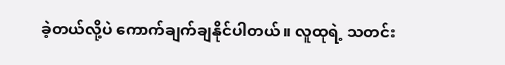ခဲ့တယ်လို့ပဲ ကောက်ချက်ချနိုင်ပါတယ်။ လူထုရဲ့ သတင်း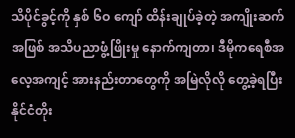သိပိုင်ခွင့်ကို နှစ် ၆ဝ ကျော် ထိန်းချုပ်ခဲ့တဲ့ အကျိုးဆက်အဖြစ် အသိပညာဖွံ့ဖြိုးမှု နောက်ကျတာ၊ ဒီမိုကရေစီအလေ့အကျင့် အားနည်းတာတွေကို အမြဲလိုလို တွေ့ခဲ့ရပြီး နိုင်ငံတိုး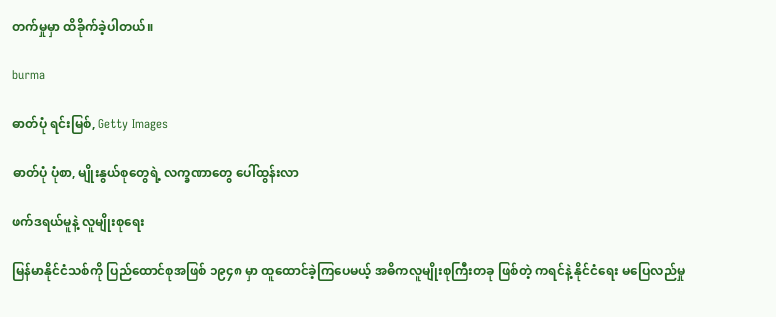တက်မှုမှာ ထိခိုက်ခဲ့ပါတယ်။

burma

ဓာတ်ပုံ ရင်းမြစ်, Getty Images

ဓာတ်ပုံ ပုံစာ, မျိုးနွယ်စုတွေရဲ့ လက္ခဏာတွေ ပေါ်ထွန်းလာ

ဖက်ဒရယ်မူနဲ့ လူမျိုးစုရေး

မြန်မာနိုင်ငံသစ်ကို ပြည်ထောင်စုအဖြစ် ၁၉၄၈ မှာ ထူထောင်ခဲ့ကြပေမယ့် အဓိကလူမျိုးစုကြီးတခု ဖြစ်တဲ့ ကရင်နဲ့ နိုင်ငံရေး မပြေလည်မှု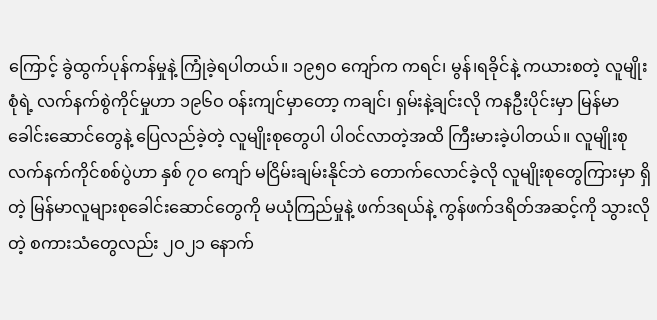ကြောင့် ခွဲထွက်ပုန်ကန်မှုနဲ့ ကြုံခဲ့ရပါတယ်။ ၁၉၅ဝ ကျော်က ကရင်၊ မွန်၊ရခိုင်နဲ့ ကယားစတဲ့ လူမျိုးစုံရဲ့ လက်နက်စွဲကိုင်မှုဟာ ၁၉၆ဝ ဝန်းကျင်မှာတော့ ကချင်၊ ရှမ်းနဲ့ချင်းလို ကနဦးပိုင်းမှာ မြန်မာခေါင်းဆောင်တွေနဲ့ ပြေလည်ခဲ့တဲ့ လူမျိုးစုတွေပါ ပါဝင်လာတဲ့အထိ ကြီးမားခဲ့ပါတယ်။ လူမျိုးစု လက်နက်ကိုင်စစ်ပွဲဟာ နှစ် ၇ဝ ကျော် မငြိမ်းချမ်းနိုင်ဘဲ တောက်လောင်ခဲ့လို လူမျိုးစုတွေကြားမှာ ရှိတဲ့ မြန်မာလူများစုခေါင်းဆောင်တွေကို မယုံကြည်မှုနဲ့ ဖက်ဒရယ်နဲ့ ကွန်ဖက်ဒရိတ်အဆင့်ကို သွားလိုတဲ့ စကားသံတွေလည်း ၂ဝ၂၁ နောက်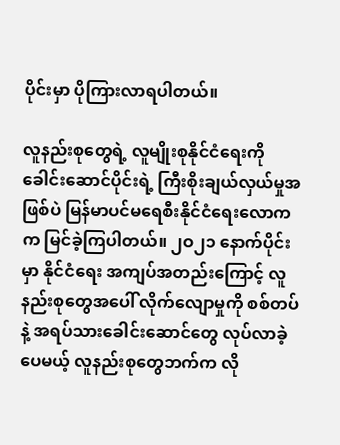ပိုင်းမှာ ပိုကြားလာရပါတယ်။

လူနည်းစုတွေရဲ့ လူမျိုးစုနိုင်ငံရေးကို ခေါင်းဆောင်ပိုင်းရဲ့ ကြီးစိုးချယ်လှယ်မှုအဖြစ်ပဲ မြန်မာပင်မရေစီးနိုင်ငံရေးလောကက မြင်ခဲ့ကြပါတယ်။ ၂ဝ၂၁ နောက်ပိုင်းမှာ နိုင်ငံရေး အကျပ်အတည်းကြောင့် လူနည်းစုတွေအပေါ် လိုက်လျောမှုကို စစ်တပ်နဲ့ အရပ်သားခေါင်းဆောင်တွေ လုပ်လာခဲ့ပေမယ့် လူနည်းစုတွေဘက်က လို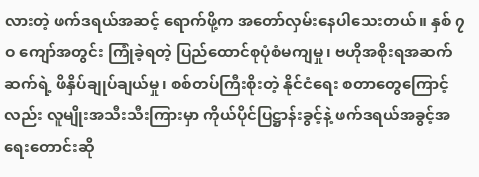လားတဲ့ ဖက်ဒရယ်အဆင့် ရောက်ဖို့က အတော်လှမ်းနေပါသေးတယ်။ နှစ် ၇ဝ ကျော်အတွင်း ကြုံခဲ့ရတဲ့ ပြည်ထောင်စုပုံစံမကျမှု၊ ဗဟိုအစိုးရအဆက်ဆက်ရဲ့ ဖိနှိပ်ချုပ်ချယ်မှု၊ စစ်တပ်ကြီးစိုးတဲ့ နိုင်ငံရေး စတာတွေကြောင့်လည်း လူမျိုးအသီးသီးကြားမှာ ကိုယ်ပိုင်ပြဋ္ဌာန်းခွင့်နဲ့ ဖက်ဒရယ်အခွင့်အရေးတောင်းဆို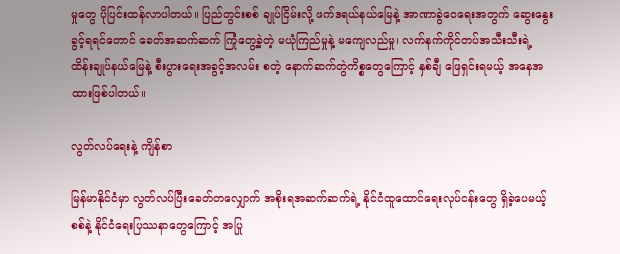မှုတွေ ပိုပြင်းထန်လာပါတယ်။ ပြည်တွင်းစစ် ချုပ်ငြိမ်းလို့ ဖက်ဒရယ်နယ်မြေနဲ့ အာဏာခွဲဝေရေးအတွက် ဆွေးနွေးခွင့်ရရင်တောင် ခေတ်အဆက်ဆက် ကြုံတွေ့ခဲ့တဲ့ မယုံကြည်မှုနဲ့ မကျေလည်မှု၊ လက်နက်ကိုင်တပ်အသီးသီးရဲ့ ထိန်းချုပ်နယ်မြေနဲ့ စီးပွားရေးအခွင့်အလမ်း စတဲ့ နောက်ဆက်တွဲကိစ္စတွေကြောင့် နှစ်ချီ ဖြေရှင်းရမယ့် အနေအထားဖြစ်ပါတယ်။

လွတ်လပ်ရေးနဲ့ ကျိန်စာ

မြန်မာနိုင်ငံမှာ လွတ်လပ်ပြီးခေတ်တလျှောက် အစိုးရအဆက်ဆက်ရဲ့ နိုင်ငံထူထောင်ရေးလုပ်ငန်းတွေ ရှိခဲ့ပေမယ့် စစ်နဲ့ နိုင်ငံရေးပြဿနာတွေကြောင့် အပြု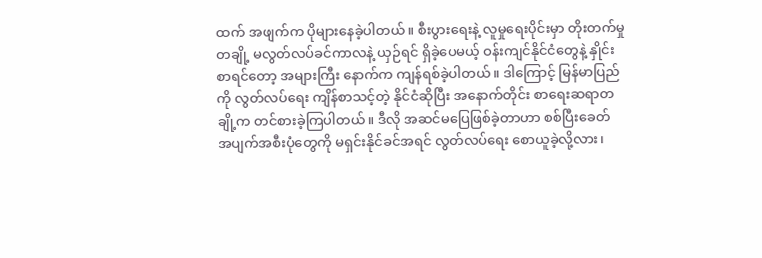ထက် အဖျက်က ပိုများနေခဲ့ပါတယ်။ စီးပွားရေးနဲ့ လူမှုရေးပိုင်းမှာ တိုးတက်မှုတချို့ မလွတ်လပ်ခင်ကာလနဲ့ ယှဉ်ရင် ရှိခဲ့ပေမယ့် ဝန်းကျင်နိုင်ငံတွေနဲ့ နှိုင်းစာရင်တော့ အများကြီး နောက်က ကျန်ရစ်ခဲ့ပါတယ်။ ဒါကြောင့် မြန်မာပြည်ကို လွတ်လပ်ရေး ကျိန်စာသင့်တဲ့ နိုင်ငံဆိုပြီး အနောက်တိုင်း စာရေးဆရာတချို့က တင်စားခဲ့ကြပါတယ်။ ဒီလို အဆင်မပြေဖြစ်ခဲ့တာဟာ စစ်ပြီးခေတ် အပျက်အစီးပုံတွေကို မရှင်းနိုင်ခင်အရင် လွတ်လပ်ရေး စောယူခဲ့လို့လား၊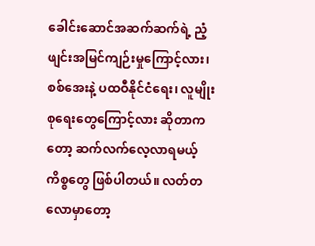ခေါင်းဆောင်အဆက်ဆက်ရဲ့ ညံ့ဖျင်းအမြင်ကျဉ်းမှုကြောင့်လား၊ စစ်အေးနဲ့ ပထဝီနိုင်ငံရေး၊ လူမျိုးစုရေးတွေကြောင့်လား ဆိုတာကတော့ ဆက်လက်လေ့လာရမယ့်ကိစ္စတွေ ဖြစ်ပါတယ်။ လတ်တလောမှာတော့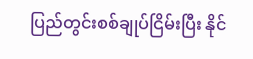ပြည်တွင်းစစ်ချုပ်ငြိမ်းပြီး နိုင်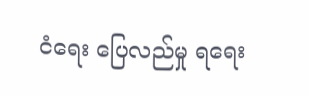ငံရေး ပြေလည်မှု ရရေး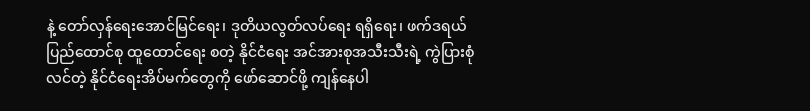နဲ့ တော်လှန်ရေးအောင်မြင်ရေး၊ ဒုတိယလွတ်လပ်ရေး ရရှိရေး၊ ဖက်ဒရယ်ပြည်ထောင်စု ထူထောင်ရေး စတဲ့ နိုင်ငံရေး အင်အားစုအသီးသီးရဲ့ ကွဲပြားစုံလင်တဲ့ နိုင်ငံရေးအိပ်မက်တွေကို ဖော်ဆောင်ဖို့ ကျန်နေပါ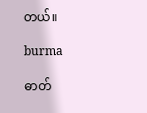တယ်။

burma

ဓာတ်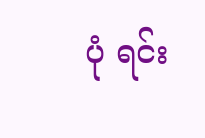ပုံ ရင်း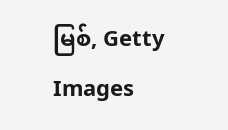မြစ်, Getty Images